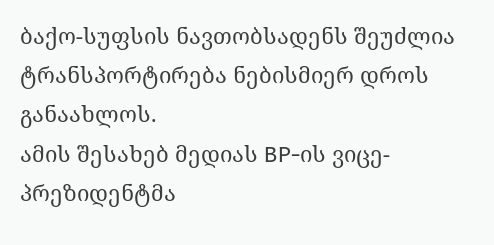ბაქო-სუფსის ნავთობსადენს შეუძლია ტრანსპორტირება ნებისმიერ დროს განაახლოს.
ამის შესახებ მედიას BP-ის ვიცე-პრეზიდენტმა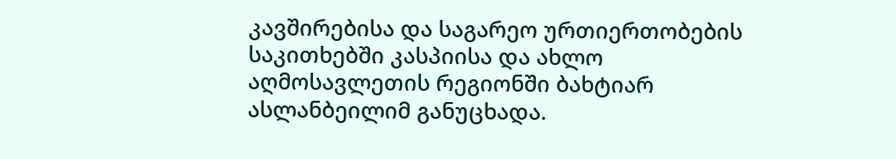კავშირებისა და საგარეო ურთიერთობების საკითხებში კასპიისა და ახლო აღმოსავლეთის რეგიონში ბახტიარ ასლანბეილიმ განუცხადა.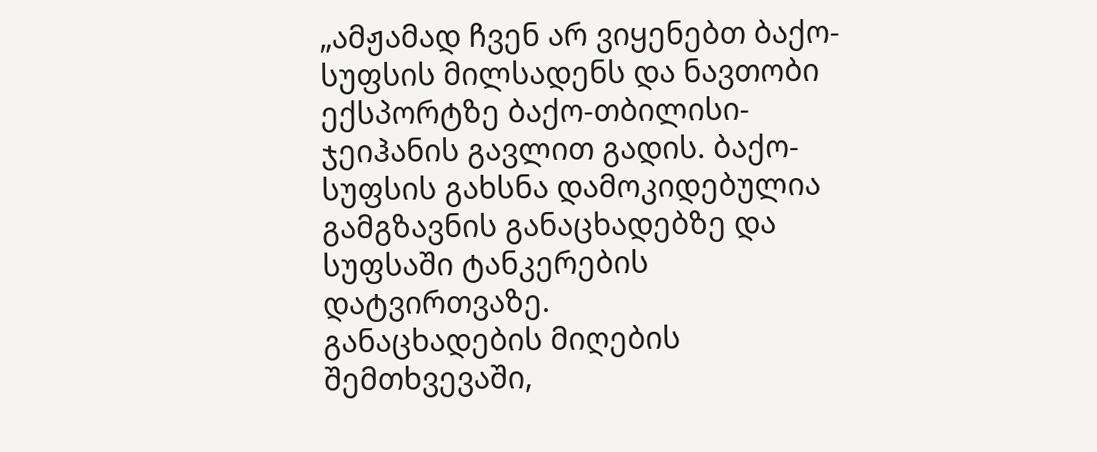„ამჟამად ჩვენ არ ვიყენებთ ბაქო-სუფსის მილსადენს და ნავთობი ექსპორტზე ბაქო-თბილისი-ჯეიჰანის გავლით გადის. ბაქო-სუფსის გახსნა დამოკიდებულია გამგზავნის განაცხადებზე და სუფსაში ტანკერების დატვირთვაზე.
განაცხადების მიღების შემთხვევაში,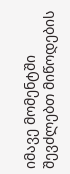იმავე მომენტში შევძლებთ მიწოდების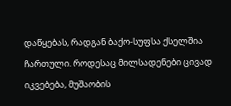დაწყებას, რადგან ბაქო-სუფსა ქსელშია ჩართული. როდესაც მილსადენები ცივად იკვებება, მუშაობის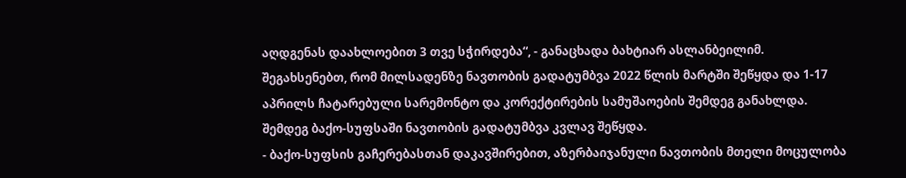აღდგენას დაახლოებით 3 თვე სჭირდება“, - განაცხადა ბახტიარ ასლანბეილიმ.
შეგახსენებთ, რომ მილსადენზე ნავთობის გადატუმბვა 2022 წლის მარტში შეწყდა და 1-17 აპრილს ჩატარებული სარემონტო და კორექტირების სამუშაოების შემდეგ განახლდა. შემდეგ ბაქო-სუფსაში ნავთობის გადატუმბვა კვლავ შეწყდა.
- ბაქო-სუფსის გაჩერებასთან დაკავშირებით, აზერბაიჯანული ნავთობის მთელი მოცულობა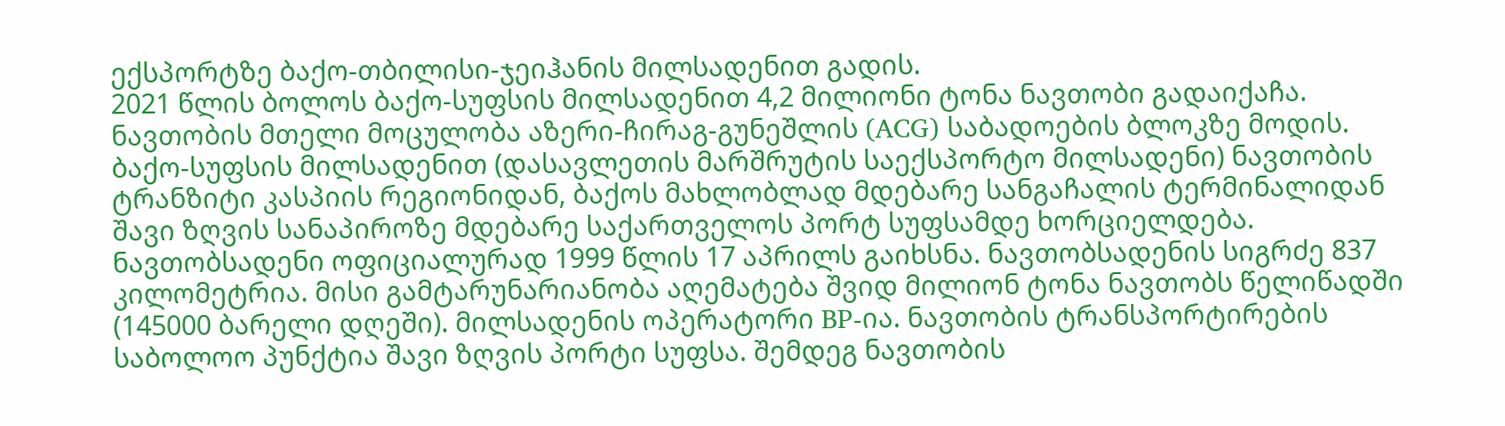ექსპორტზე ბაქო-თბილისი-ჯეიჰანის მილსადენით გადის.
2021 წლის ბოლოს ბაქო-სუფსის მილსადენით 4,2 მილიონი ტონა ნავთობი გადაიქაჩა. ნავთობის მთელი მოცულობა აზერი-ჩირაგ-გუნეშლის (ACG) საბადოების ბლოკზე მოდის.
ბაქო-სუფსის მილსადენით (დასავლეთის მარშრუტის საექსპორტო მილსადენი) ნავთობის ტრანზიტი კასპიის რეგიონიდან, ბაქოს მახლობლად მდებარე სანგაჩალის ტერმინალიდან შავი ზღვის სანაპიროზე მდებარე საქართველოს პორტ სუფსამდე ხორციელდება.
ნავთობსადენი ოფიციალურად 1999 წლის 17 აპრილს გაიხსნა. ნავთობსადენის სიგრძე 837 კილომეტრია. მისი გამტარუნარიანობა აღემატება შვიდ მილიონ ტონა ნავთობს წელიწადში (145000 ბარელი დღეში). მილსადენის ოპერატორი BP-ია. ნავთობის ტრანსპორტირების საბოლოო პუნქტია შავი ზღვის პორტი სუფსა. შემდეგ ნავთობის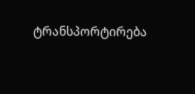ტრანსპორტირება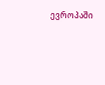ევროპაში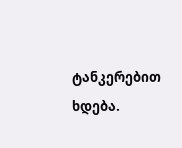ტანკერებით ხდება.